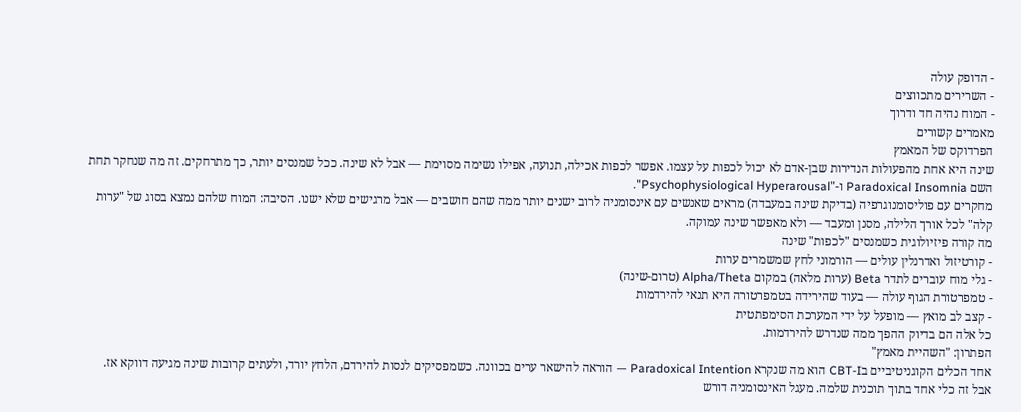- הדופק עולה
- השרירים מתכווצים
- המוח נהיה חד ודרוך
מאמרים קשורים
הפרדוקס של המאמץ
שינה היא אחת מהפעולות הנדירות שבן-אדם לא יכול לכפות על עצמו. אפשר לכפות אכילה, תנועה, אפילו נשימה מסוימת — אבל לא שינה. ככל שמנסים יותר, כך מתרחקים. זה מה שנחקר תחת השם Paradoxical Insomnia ו-"Psychophysiological Hyperarousal".
מחקרים עם פוליסומנוגרפיה (בדיקת שינה במעבדה) מראים שאנשים עם אינסומניה לרוב ישנים יותר ממה שהם חושבים — אבל מרגישים שלא ישנו. הסיבה: המוח שלהם נמצא בסוג של "ערות קלה" לכל אורך הלילה, מסנן ומעבד — ולא מאפשר שינה עמוקה.
מה קורה פיזיולוגית כשמנסים "לכפות" שינה
- קורטיזול ואדרנלין עולים — הורמוני לחץ שמשמרים ערות
- גלי מוח עוברים לתדר Beta (ערות מלאה) במקום Alpha/Theta (טרום-שינה)
- טמפרטורת הגוף עולה — בעוד שהירידה בטמפרטורה היא תנאי להירדמות
- קצב לב מואץ — מופעל על ידי המערכת הסימפתטית
כל אלה הם בדיוק ההפך ממה שנדרש להירדמות.
הפתרון: "השהיית מאמץ"
אחד הכלים הקוגניטיביים בCBT-I הוא מה שנקרא Paradoxical Intention — הוראה להישאר ערים בכוונה. כשמפסיקים לנסות להירדם, הלחץ יורד, ולעתים קרובות שינה מגיעה דווקא אז.
אבל זה כלי אחד בתוך תוכנית שלמה. מעגל האינסומניה דורש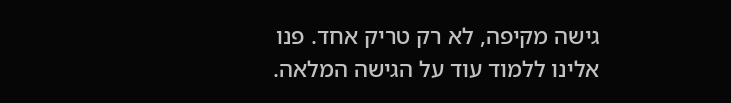גישה מקיפה, לא רק טריק אחד. פנו אלינו ללמוד עוד על הגישה המלאה.